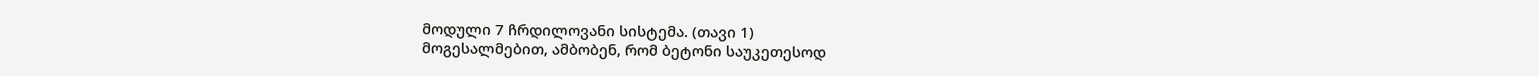მოდული 7 ჩრდილოვანი სისტემა. (თავი 1)
მოგესალმებით, ამბობენ, რომ ბეტონი საუკეთესოდ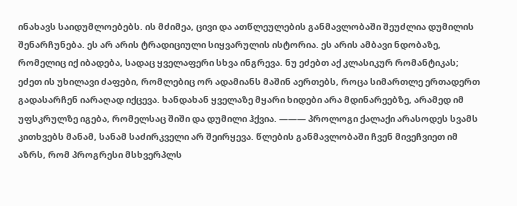ინახავს საიდუმლოებებს. ის მძიმეა, ცივი და ათწლეულების განმავლობაში შეუძლია დუმილის შენარჩუნება. ეს არ არის ტრადიციული სიყვარულის ისტორია. ეს არის ამბავი ნდობაზე, რომელიც იქ იბადება, სადაც ყველაფერი სხვა ინგრევა. ნუ ეძებთ აქ კლასიკურ რომანტიკას; ეძეთ ის უხილავი ძაფები, რომლებიც ორ ადამიანს მაშინ აერთებს, როცა სიმართლე ერთადერთ გადასარჩენ იარაღად იქცევა. ხანდახან ყველაზე მყარი ხიდები არა მდინარეებზე, არამედ იმ უფსკრულზე იგება, რომელსაც შიში და დუმილი ჰქვია. ——— პროლოგი ქალაქი არასოდეს სვამს კითხვებს მანამ, სანამ საძირკველი არ შეირყევა. წლების განმავლობაში ჩვენ მივეჩვიეთ იმ აზრს, რომ პროგრესი მსხვერპლს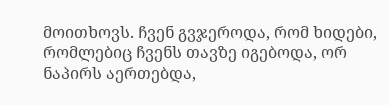მოითხოვს. ჩვენ გვჯეროდა, რომ ხიდები, რომლებიც ჩვენს თავზე იგებოდა, ორ ნაპირს აერთებდა,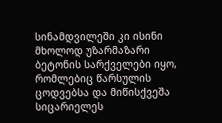სინამდვილეში კი ისინი მხოლოდ უზარმაზარი ბეტონის სარქველები იყო, რომლებიც წარსულის ცოდვებსა და მიწისქვეშა სიცარიელეს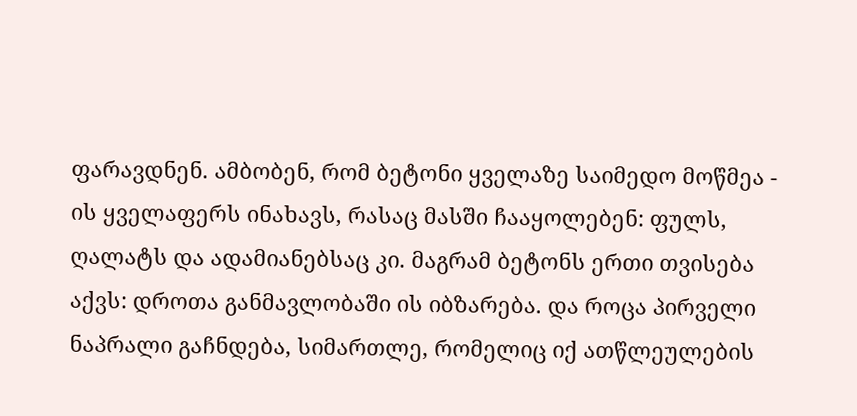ფარავდნენ. ამბობენ, რომ ბეტონი ყველაზე საიმედო მოწმეა - ის ყველაფერს ინახავს, რასაც მასში ჩააყოლებენ: ფულს, ღალატს და ადამიანებსაც კი. მაგრამ ბეტონს ერთი თვისება აქვს: დროთა განმავლობაში ის იბზარება. და როცა პირველი ნაპრალი გაჩნდება, სიმართლე, რომელიც იქ ათწლეულების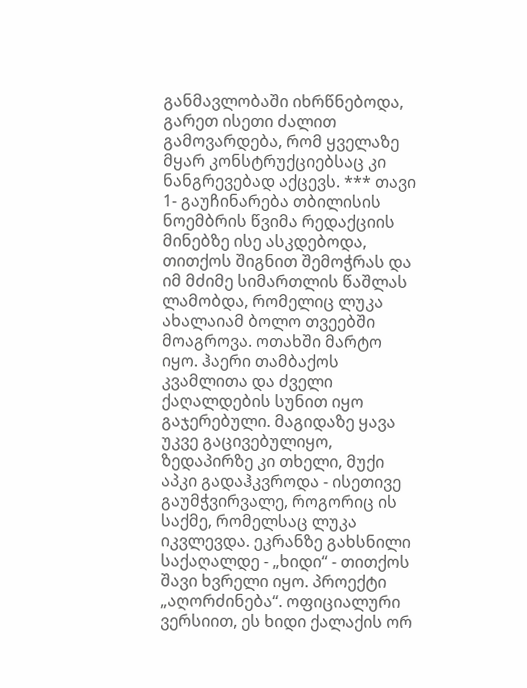განმავლობაში იხრწნებოდა, გარეთ ისეთი ძალით გამოვარდება, რომ ყველაზე მყარ კონსტრუქციებსაც კი ნანგრევებად აქცევს. *** თავი 1- გაუჩინარება თბილისის ნოემბრის წვიმა რედაქციის მინებზე ისე ასკდებოდა, თითქოს შიგნით შემოჭრას და იმ მძიმე სიმართლის წაშლას ლამობდა, რომელიც ლუკა ახალაიამ ბოლო თვეებში მოაგროვა. ოთახში მარტო იყო. ჰაერი თამბაქოს კვამლითა და ძველი ქაღალდების სუნით იყო გაჯერებული. მაგიდაზე ყავა უკვე გაცივებულიყო, ზედაპირზე კი თხელი, მუქი აპკი გადაჰკვროდა - ისეთივე გაუმჭვირვალე, როგორიც ის საქმე, რომელსაც ლუკა იკვლევდა. ეკრანზე გახსნილი საქაღალდე - „ხიდი“ - თითქოს შავი ხვრელი იყო. პროექტი „აღორძინება“. ოფიციალური ვერსიით, ეს ხიდი ქალაქის ორ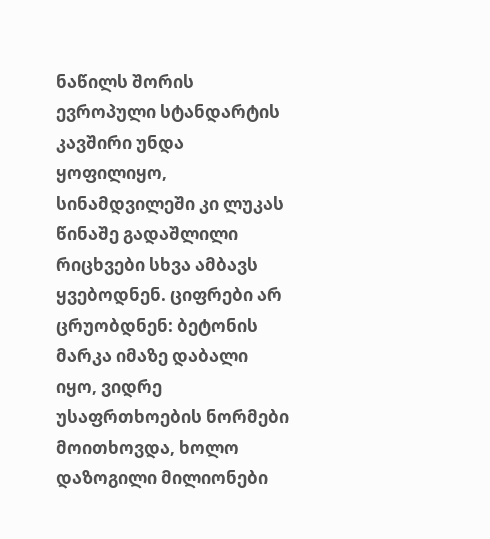ნაწილს შორის ევროპული სტანდარტის კავშირი უნდა ყოფილიყო, სინამდვილეში კი ლუკას წინაშე გადაშლილი რიცხვები სხვა ამბავს ყვებოდნენ. ციფრები არ ცრუობდნენ: ბეტონის მარკა იმაზე დაბალი იყო, ვიდრე უსაფრთხოების ნორმები მოითხოვდა, ხოლო დაზოგილი მილიონები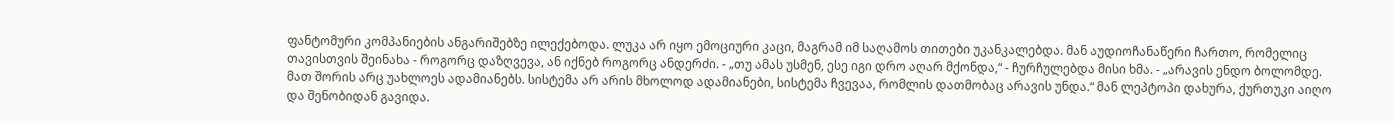ფანტომური კომპანიების ანგარიშებზე ილექებოდა. ლუკა არ იყო ემოციური კაცი, მაგრამ იმ საღამოს თითები უკანკალებდა. მან აუდიოჩანაწერი ჩართო, რომელიც თავისთვის შეინახა - როგორც დაზღვევა, ან იქნებ როგორც ანდერძი. - „თუ ამას უსმენ, ესე იგი დრო აღარ მქონდა,“ - ჩურჩულებდა მისი ხმა. - „არავის ენდო ბოლომდე. მათ შორის არც უახლოეს ადამიანებს. სისტემა არ არის მხოლოდ ადამიანები, სისტემა ჩვევაა, რომლის დათმობაც არავის უნდა.“ მან ლეპტოპი დახურა, ქურთუკი აიღო და შენობიდან გავიდა.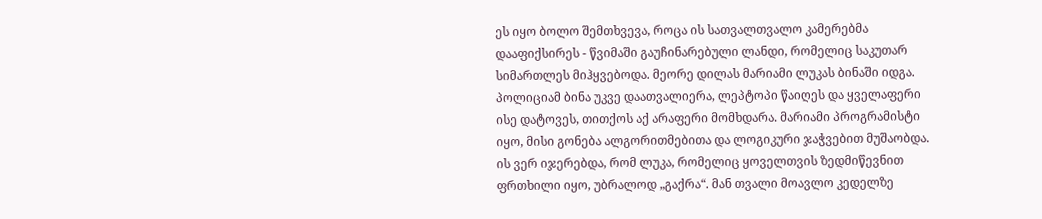ეს იყო ბოლო შემთხვევა, როცა ის სათვალთვალო კამერებმა დააფიქსირეს - წვიმაში გაუჩინარებული ლანდი, რომელიც საკუთარ სიმართლეს მიჰყვებოდა. მეორე დილას მარიამი ლუკას ბინაში იდგა. პოლიციამ ბინა უკვე დაათვალიერა, ლეპტოპი წაიღეს და ყველაფერი ისე დატოვეს, თითქოს აქ არაფერი მომხდარა. მარიამი პროგრამისტი იყო, მისი გონება ალგორითმებითა და ლოგიკური ჯაჭვებით მუშაობდა. ის ვერ იჯერებდა, რომ ლუკა, რომელიც ყოველთვის ზედმიწევნით ფრთხილი იყო, უბრალოდ „გაქრა“. მან თვალი მოავლო კედელზე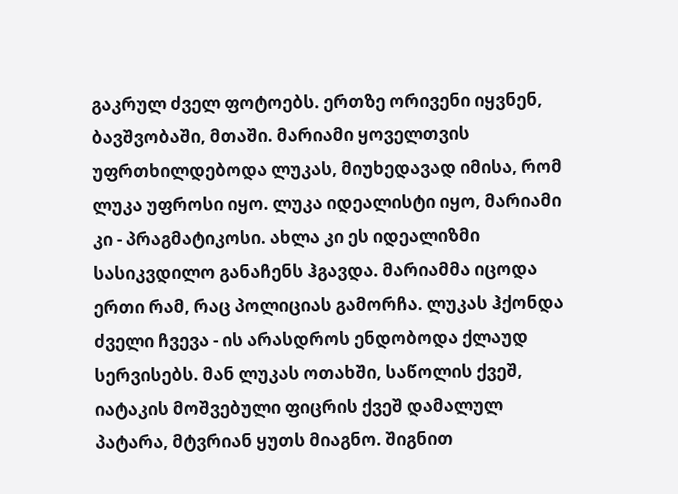გაკრულ ძველ ფოტოებს. ერთზე ორივენი იყვნენ, ბავშვობაში, მთაში. მარიამი ყოველთვის უფრთხილდებოდა ლუკას, მიუხედავად იმისა, რომ ლუკა უფროსი იყო. ლუკა იდეალისტი იყო, მარიამი კი - პრაგმატიკოსი. ახლა კი ეს იდეალიზმი სასიკვდილო განაჩენს ჰგავდა. მარიამმა იცოდა ერთი რამ, რაც პოლიციას გამორჩა. ლუკას ჰქონდა ძველი ჩვევა - ის არასდროს ენდობოდა ქლაუდ სერვისებს. მან ლუკას ოთახში, საწოლის ქვეშ, იატაკის მოშვებული ფიცრის ქვეშ დამალულ პატარა, მტვრიან ყუთს მიაგნო. შიგნით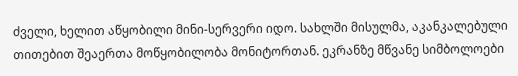ძველი, ხელით აწყობილი მინი-სერვერი იდო. სახლში მისულმა, აკანკალებული თითებით შეაერთა მოწყობილობა მონიტორთან. ეკრანზე მწვანე სიმბოლოები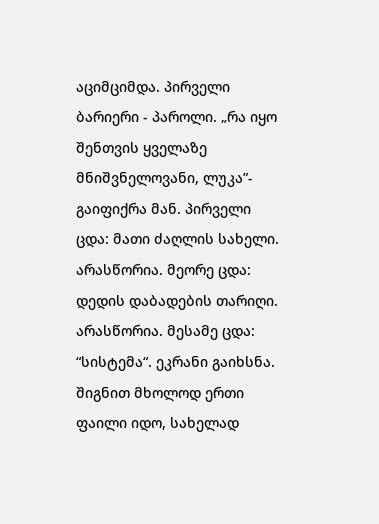აციმციმდა. პირველი ბარიერი - პაროლი. „რა იყო შენთვის ყველაზე მნიშვნელოვანი, ლუკა”- გაიფიქრა მან. პირველი ცდა: მათი ძაღლის სახელი. არასწორია. მეორე ცდა: დედის დაბადების თარიღი. არასწორია. მესამე ცდა: “სისტემა“. ეკრანი გაიხსნა. შიგნით მხოლოდ ერთი ფაილი იდო, სახელად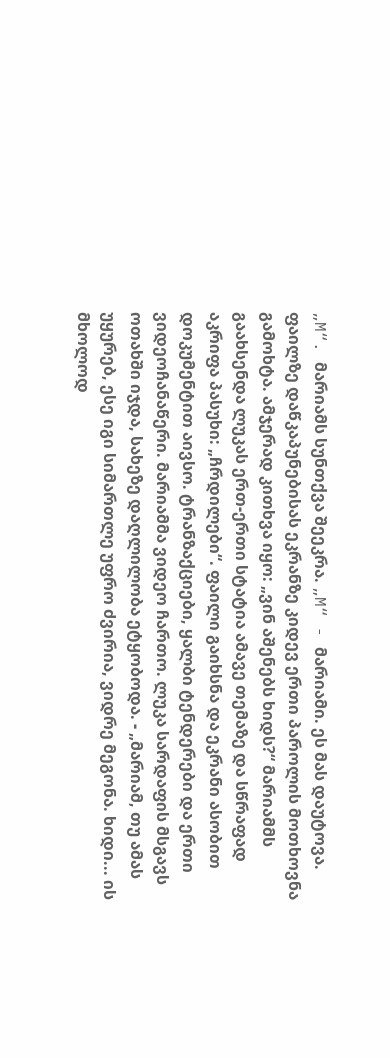„M“. მარიამს სუნთქვა შეეკრა. „M“ - მარიამი. ეს მას დაუტოვა. ფაილზე დაწკაპუნებისას ეკრანზე კიდევ ერთი პაროლის მოთხოვნა გამოხტა. ამჯერად კითხვა იყო: „ვინ აშენებს ხიდს?“ მარიამმს გაახსენდა ლუკას ერთ-ერთი სტატია ამავე თემაზე და სწრაფად აკრიფა პასუხი: „ჩრდილები“. ფაილი გაიხსნა და ეკრანი ასობით დოკუმენტით აივსო. ტრანზაქციები, ყალბი ტენდერები და ერთი ვიდეოჩანაწერი. მარიამმა ვიდეო ჩართო. ლუკა სარდაფის მსგავს ოთახში იჯდა, სახეზე დაღლილობა ეტყობოდა. - „მარიამ, თუ ამას უყურებ, ესე იგი სიმართლე უფრო ძვირია, ვიდრე მეგონა. ხიდი... ის მხოლოდ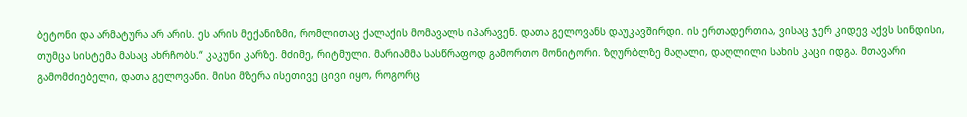ბეტონი და არმატურა არ არის. ეს არის მექანიზმი, რომლითაც ქალაქის მომავალს იპარავენ. დათა გელოვანს დაუკავშირდი. ის ერთადერთია, ვისაც ჯერ კიდევ აქვს სინდისი, თუმცა სისტემა მასაც ახრჩობს.“ კაკუნი კარზე. მძიმე, რიტმული. მარიამმა სასწრაფოდ გამორთო მონიტორი. ზღურბლზე მაღალი, დაღლილი სახის კაცი იდგა. მთავარი გამომძიებელი, დათა გელოვანი. მისი მზერა ისეთივე ცივი იყო, როგორც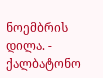ნოემბრის დილა. - ქალბატონო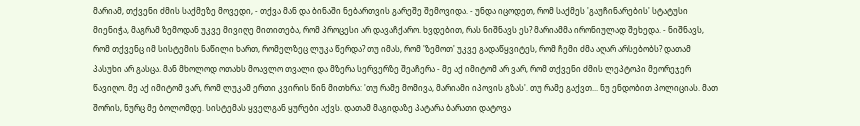მარიამ, თქვენი ძმის საქმეზე მოვედი, - თქვა მან და ბინაში ნებართვის გარეშე შემოვიდა. - უნდა იცოდეთ, რომ საქმეს 'გაუჩინარების' სტატუსი მიენიჭა, მაგრამ ზემოდან უკვე მივიღე მითითება, რომ პროცესი არ დავაჩქარო. ხვდებით, რას ნიშნავს ეს? მარიამმა ირონიულად შეხედა. - ნიშნავს, რომ თქვენც იმ სისტემის ნაწილი ხართ, რომელზეც ლუკა წერდა? თუ იმას, რომ 'ზემოთ' უკვე გადაწყვიტეს, რომ ჩემი ძმა აღარ არსებობს? დათამ პასუხი არ გასცა. მან მხოლოდ ოთახს მოავლო თვალი და მზერა სერვერზე შეაჩერა - მე აქ იმიტომ არ ვარ, რომ თქვენი ძმის ლეპტოპი მეორეჯერ წავიღო. მე აქ იმიტომ ვარ, რომ ლუკამ ერთი კვირის წინ მითხრა: 'თუ რამე მომივა, მარიამი იპოვის გზას'. თუ რამე გაქვთ... ნუ ენდობით პოლიციას. მათ შორის, ნურც მე ბოლომდე. სისტემას ყველგან ყურები აქვს. დათამ მაგიდაზე პატარა ბარათი დატოვა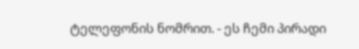ტელეფონის ნომრით. - ეს ჩემი პირადი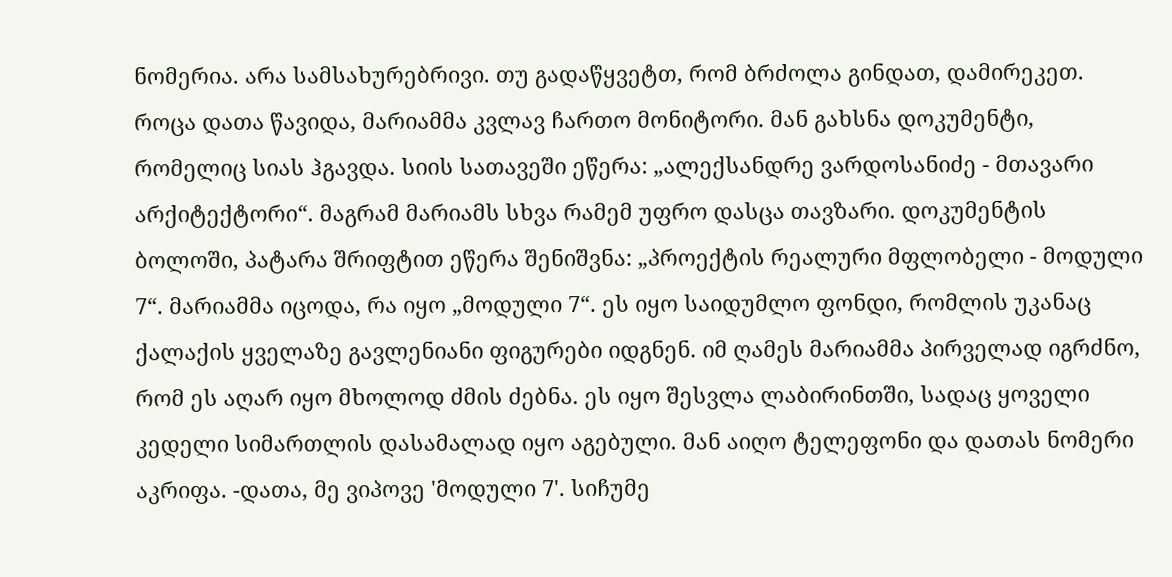ნომერია. არა სამსახურებრივი. თუ გადაწყვეტთ, რომ ბრძოლა გინდათ, დამირეკეთ. როცა დათა წავიდა, მარიამმა კვლავ ჩართო მონიტორი. მან გახსნა დოკუმენტი, რომელიც სიას ჰგავდა. სიის სათავეში ეწერა: „ალექსანდრე ვარდოსანიძე - მთავარი არქიტექტორი“. მაგრამ მარიამს სხვა რამემ უფრო დასცა თავზარი. დოკუმენტის ბოლოში, პატარა შრიფტით ეწერა შენიშვნა: „პროექტის რეალური მფლობელი - მოდული 7“. მარიამმა იცოდა, რა იყო „მოდული 7“. ეს იყო საიდუმლო ფონდი, რომლის უკანაც ქალაქის ყველაზე გავლენიანი ფიგურები იდგნენ. იმ ღამეს მარიამმა პირველად იგრძნო, რომ ეს აღარ იყო მხოლოდ ძმის ძებნა. ეს იყო შესვლა ლაბირინთში, სადაც ყოველი კედელი სიმართლის დასამალად იყო აგებული. მან აიღო ტელეფონი და დათას ნომერი აკრიფა. -დათა, მე ვიპოვე 'მოდული 7'. სიჩუმე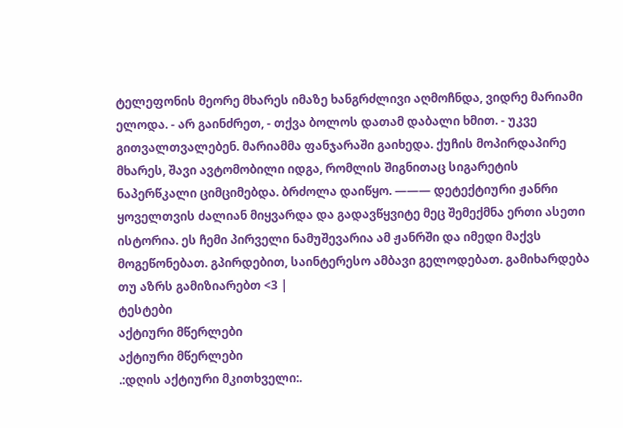ტელეფონის მეორე მხარეს იმაზე ხანგრძლივი აღმოჩნდა, ვიდრე მარიამი ელოდა. - არ გაინძრეთ, - თქვა ბოლოს დათამ დაბალი ხმით. - უკვე გითვალთვალებენ. მარიამმა ფანჯარაში გაიხედა. ქუჩის მოპირდაპირე მხარეს, შავი ავტომობილი იდგა, რომლის შიგნითაც სიგარეტის ნაპერწკალი ციმციმებდა. ბრძოლა დაიწყო. ——— დეტექტიური ჟანრი ყოველთვის ძალიან მიყვარდა და გადავწყვიტე მეც შემექმნა ერთი ასეთი ისტორია. ეს ჩემი პირველი ნამუშევარია ამ ჟანრში და იმედი მაქვს მოგეწონებათ. გპირდებით, საინტერესო ამბავი გელოდებათ. გამიხარდება თუ აზრს გამიზიარებთ <3 |
ტესტები
აქტიური მწერლები
აქტიური მწერლები
.:დღის აქტიური მკითხველი:.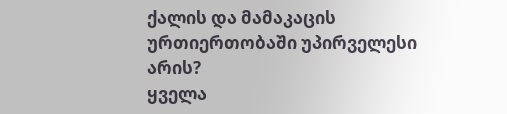ქალის და მამაკაცის ურთიერთობაში უპირველესი არის?
ყველა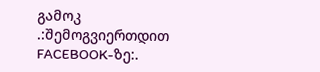გამოკ
.:შემოგვიერთდით FACEBOOK-ზე:.